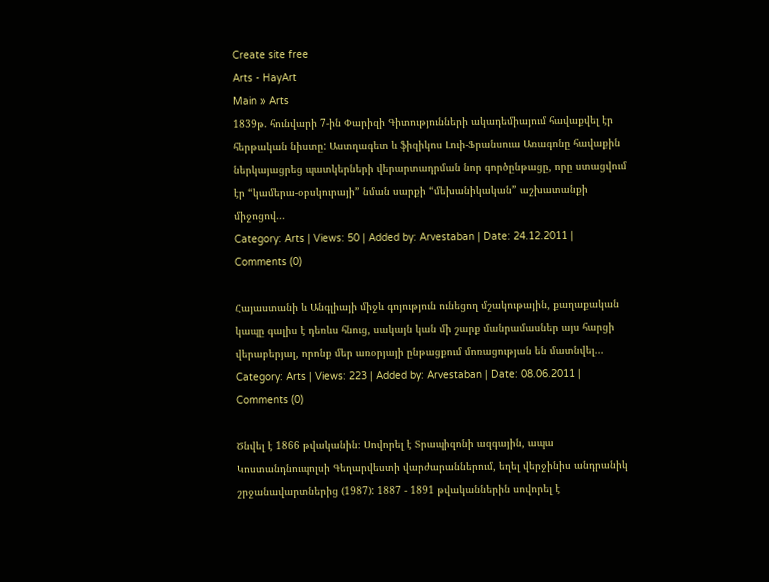Create site free
Arts - HayArt
Main » Arts
1839թ. հունվարի 7-ին Փարիզի Գիտությունների ակադեմիայում հավաքվել էր հերթական նիստը: Աստղագետ և ֆիզիկոս Լուի-Ֆրանսուա Առագոնը հավաքին ներկայացրեց պատկերների վերարտադրման նոր գործընթացը, որը ստացվում էր “կամերա-օբսկուրայի” նման սարքի “մեխանիկական” աշխատանքի միջոցով...
Category: Arts | Views: 50 | Added by: Arvestaban | Date: 24.12.2011 | Comments (0)

Հայաստանի և Անգլիայի միջև գոյություն ունեցող մշակութային, քաղաքական կապը գալիս է դեռևս հնուց, սակայն կան մի շարք մանրամասներ այս հարցի վերաբերյալ, որոնք մեր առօրյայի ընթացքում մոռացության են մատնվել...
Category: Arts | Views: 223 | Added by: Arvestaban | Date: 08.06.2011 | Comments (0)

Ծնվել է 1866 թվականին։ Սովորել է Տրապիզոնի ազգային, ապա Կոստանդնուպոլսի Գեղարվեստի վարժարաններում, եղել վերջինիս անդրանիկ շրջանավարտներից (1987): 1887 - 1891 թվականներին սովորել է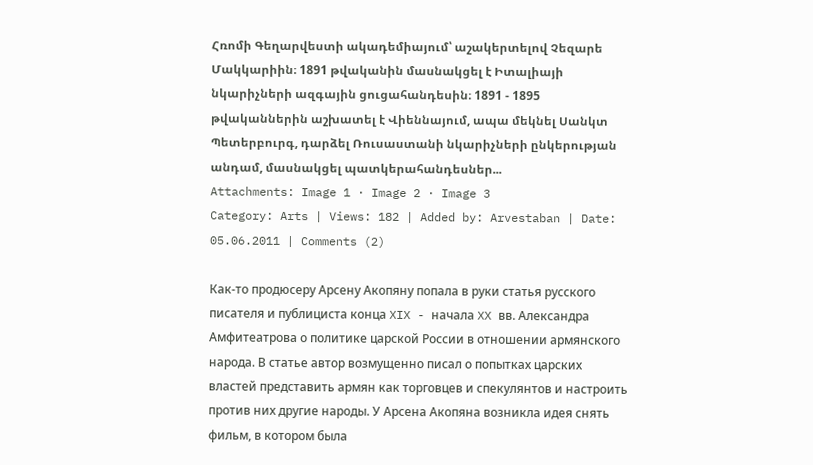Հռոմի Գեղարվեստի ակադեմիայում՝ աշակերտելով Չեզարե Մակկարիին։ 1891 թվականին մասնակցել է Իտալիայի նկարիչների ազգային ցուցահանդեսին։ 1891 - 1895 թվականներին աշխատել է Վիեննայում, ապա մեկնել Սանկտ Պետերբուրգ, դարձել Ռուսաստանի նկարիչների ընկերության անդամ, մասնակցել պատկերահանդեսներ...
Attachments: Image 1 · Image 2 · Image 3
Category: Arts | Views: 182 | Added by: Arvestaban | Date: 05.06.2011 | Comments (2)

Как-то продюсеру Арсену Акопяну попала в руки статья русского писателя и публициста конца XIX - начала XX вв. Александра Амфитеатрова о политике царской России в отношении армянского народа. В статье автор возмущенно писал о попытках царских властей представить армян как торговцев и спекулянтов и настроить против них другие народы. У Арсена Акопяна возникла идея снять фильм, в котором была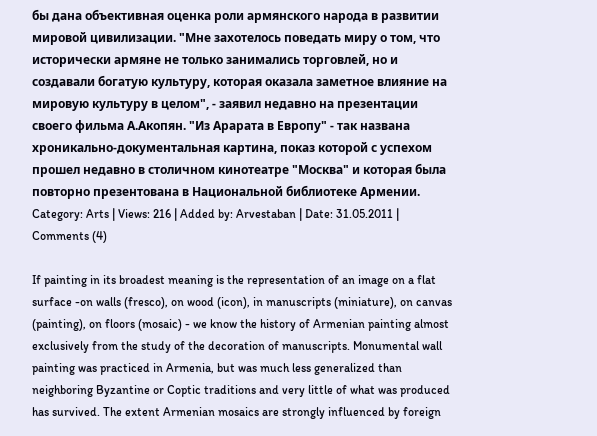бы дана объективная оценка роли армянского народа в развитии мировой цивилизации. "Мне захотелось поведать миру о том, что исторически армяне не только занимались торговлей, но и создавали богатую культуру, которая оказала заметное влияние на мировую культуру в целом", - заявил недавно на презентации своего фильма А.Акопян. "Из Арарата в Европу" - так названа хроникально-документальная картина, показ которой с успехом прошел недавно в столичном кинотеатре "Москва" и которая была повторно презентована в Национальной библиотеке Армении.
Category: Arts | Views: 216 | Added by: Arvestaban | Date: 31.05.2011 | Comments (4)

If painting in its broadest meaning is the representation of an image on a flat surface -on walls (fresco), on wood (icon), in manuscripts (miniature), on canvas (painting), on floors (mosaic) - we know the history of Armenian painting almost exclusively from the study of the decoration of manuscripts. Monumental wall painting was practiced in Armenia, but was much less generalized than neighboring Byzantine or Coptic traditions and very little of what was produced has survived. The extent Armenian mosaics are strongly influenced by foreign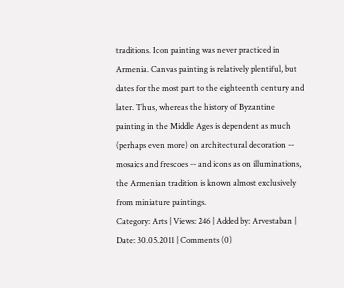traditions. Icon painting was never practiced in Armenia. Canvas painting is relatively plentiful, but dates for the most part to the eighteenth century and later. Thus, whereas the history of Byzantine painting in the Middle Ages is dependent as much (perhaps even more) on architectural decoration -- mosaics and frescoes -- and icons as on illuminations, the Armenian tradition is known almost exclusively from miniature paintings.
Category: Arts | Views: 246 | Added by: Arvestaban | Date: 30.05.2011 | Comments (0)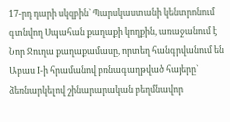17-րդ դարի սկզբին` Պարսկաստանի կենտրոնում գտնվող Սպահան քաղաքի կողքին, առաջանում է Նոր Ջուղա քաղաքամասը, որտեղ հանգրվանում են Աբաս I-ի հրամանով բռնագաղթված հայերը` ձեռնարկելով շինարարական բեղմնավոր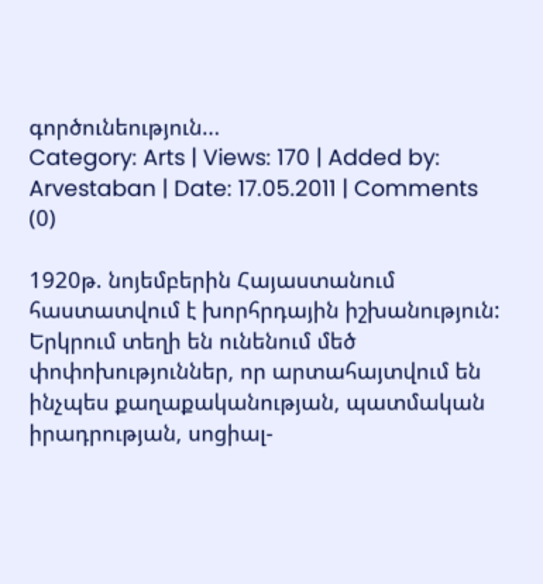գործունեություն...
Category: Arts | Views: 170 | Added by: Arvestaban | Date: 17.05.2011 | Comments (0)

1920թ. նոյեմբերին Հայաստանում հաստատվում է խորհրդային իշխանություն: Երկրում տեղի են ունենում մեծ փոփոխություններ, որ արտահայտվում են ինչպես քաղաքականության, պատմական իրադրության, սոցիալ-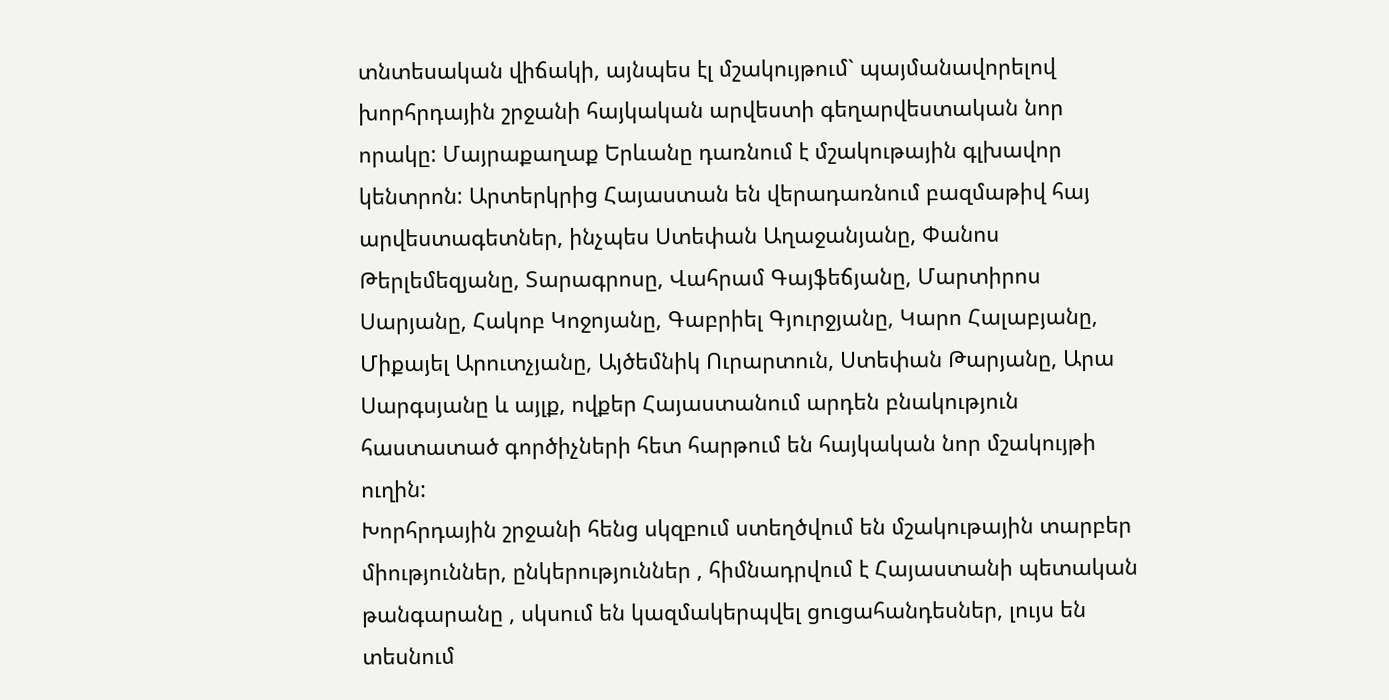տնտեսական վիճակի, այնպես էլ մշակույթում` պայմանավորելով խորհրդային շրջանի հայկական արվեստի գեղարվեստական նոր որակը: Մայրաքաղաք Երևանը դառնում է մշակութային գլխավոր կենտրոն: Արտերկրից Հայաստան են վերադառնում բազմաթիվ հայ արվեստագետներ, ինչպես Ստեփան Աղաջանյանը, Փանոս Թերլեմեզյանը, Տարագրոսը, Վահրամ Գայֆեճյանը, Մարտիրոս Սարյանը, Հակոբ Կոջոյանը, Գաբրիել Գյուրջյանը, Կարո Հալաբյանը, Միքայել Արուտչյանը, Այծեմնիկ Ուրարտուն, Ստեփան Թարյանը, Արա Սարգսյանը և այլք, ովքեր Հայաստանում արդեն բնակություն հաստատած գործիչների հետ հարթում են հայկական նոր մշակույթի ուղին:
Խորհրդային շրջանի հենց սկզբում ստեղծվում են մշակութային տարբեր միություններ, ընկերություններ , հիմնադրվում է Հայաստանի պետական թանգարանը , սկսում են կազմակերպվել ցուցահանդեսներ, լույս են տեսնում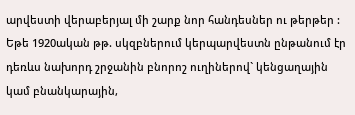արվեստի վերաբերյալ մի շարք նոր հանդեսներ ու թերթեր :
Եթե 1920ական թթ. սկզբներում կերպարվեստն ընթանում էր դեռևս նախորդ շրջանին բնորոշ ուղիներով` կենցաղային կամ բնանկարային,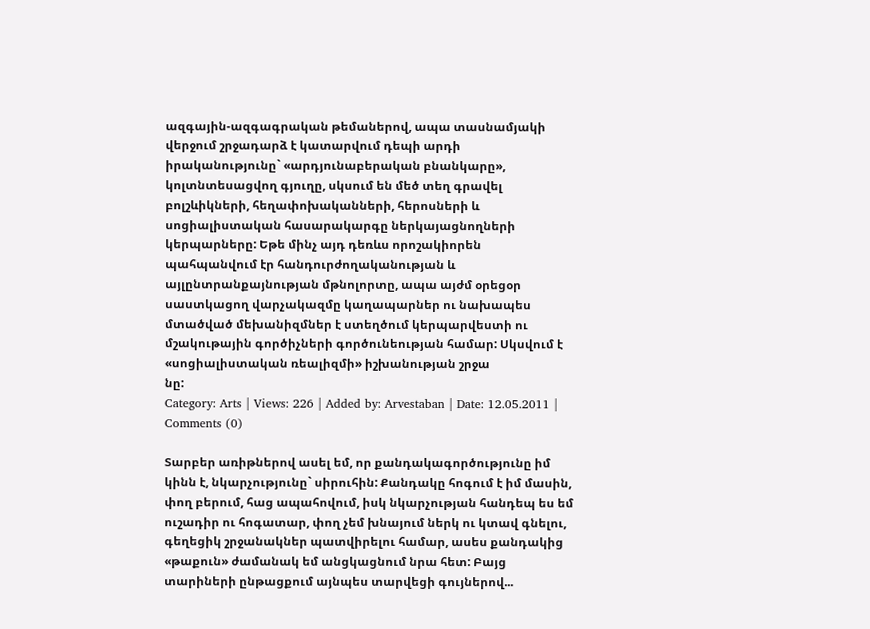ազգային-ազգագրական թեմաներով, ապա տասնամյակի վերջում շրջադարձ է կատարվում դեպի արդի իրականությունը` «արդյունաբերական բնանկարը», կոլտնտեսացվող գյուղը, սկսում են մեծ տեղ գրավել բոլշևիկների, հեղափոխականների, հերոսների և սոցիալիստական հասարակարգը ներկայացնողների կերպարները: Եթե մինչ այդ դեռևս որոշակիորեն պահպանվում էր հանդուրժողականության և այլընտրանքայնության մթնոլորտը, ապա այժմ օրեցօր սաստկացող վարչակազմը կաղապարներ ու նախապես մտածված մեխանիզմներ է ստեղծում կերպարվեստի ու մշակութային գործիչների գործունեության համար: Սկսվում է «սոցիալիստական ռեալիզմի» իշխանության շրջա
նը:
Category: Arts | Views: 226 | Added by: Arvestaban | Date: 12.05.2011 | Comments (0)

Տարբեր առիթներով ասել եմ, որ քանդակագործությունը իմ կինն է, նկարչությունը` սիրուհին: Քանդակը հոգում է իմ մասին, փող բերում, հաց ապահովում, իսկ նկարչության հանդեպ ես եմ ուշադիր ու հոգատար, փող չեմ խնայում ներկ ու կտավ գնելու, գեղեցիկ շրջանակներ պատվիրելու համար, ասես քանդակից «թաքուն» ժամանակ եմ անցկացնում նրա հետ: Բայց տարիների ընթացքում այնպես տարվեցի գույներով...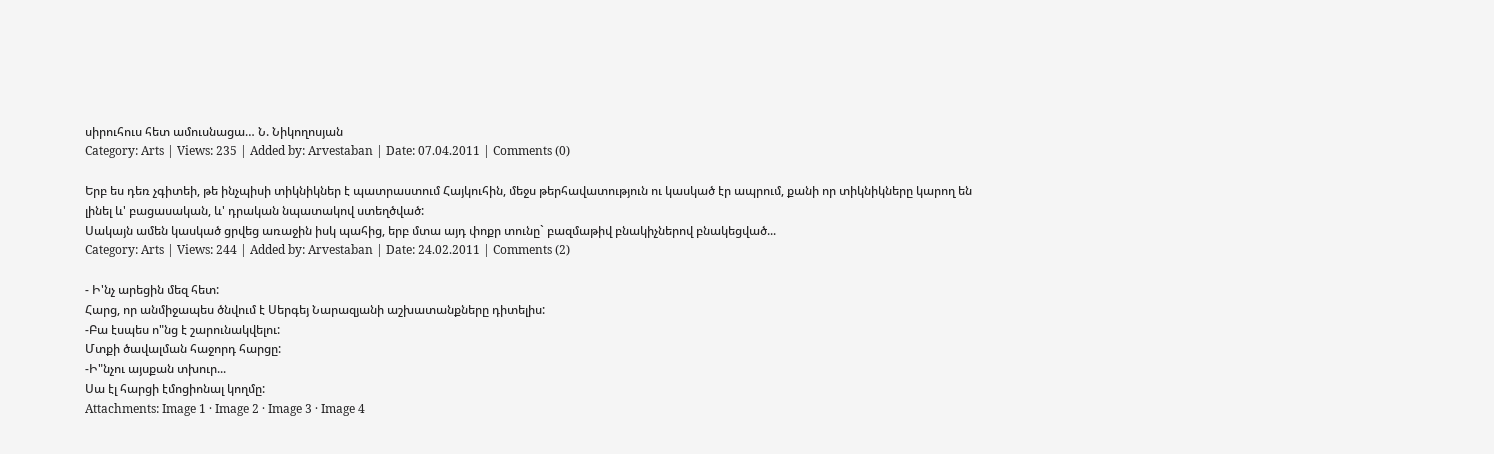սիրուհուս հետ ամուսնացա… Ն. Նիկողոսյան
Category: Arts | Views: 235 | Added by: Arvestaban | Date: 07.04.2011 | Comments (0)

Երբ ես դեռ չգիտեի, թե ինչպիսի տիկնիկներ է պատրաստում Հայկուհին, մեջս թերհավատություն ու կասկած էր ապրում, քանի որ տիկնիկները կարող են լինել և' բացասական, և' դրական նպատակով ստեղծված:
Սակայն ամեն կասկած ցրվեց առաջին իսկ պահից, երբ մտա այդ փոքր տունը` բազմաթիվ բնակիչներով բնակեցված...
Category: Arts | Views: 244 | Added by: Arvestaban | Date: 24.02.2011 | Comments (2)

- Ի'նչ արեցին մեզ հետ:
Հարց, որ անմիջապես ծնվում է Սերգեյ Նարազյանի աշխատանքները դիտելիս:
-Բա էսպես ո"նց է շարունակվելու:
Մտքի ծավալման հաջորդ հարցը:
-Ի"նչու այսքան տխուր...
Սա էլ հարցի էմոցիոնալ կողմը:
Attachments: Image 1 · Image 2 · Image 3 · Image 4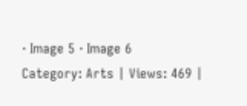· Image 5 · Image 6
Category: Arts | Views: 469 |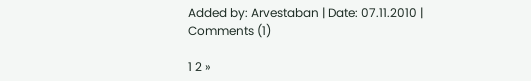Added by: Arvestaban | Date: 07.11.2010 | Comments (1)

1 2 »